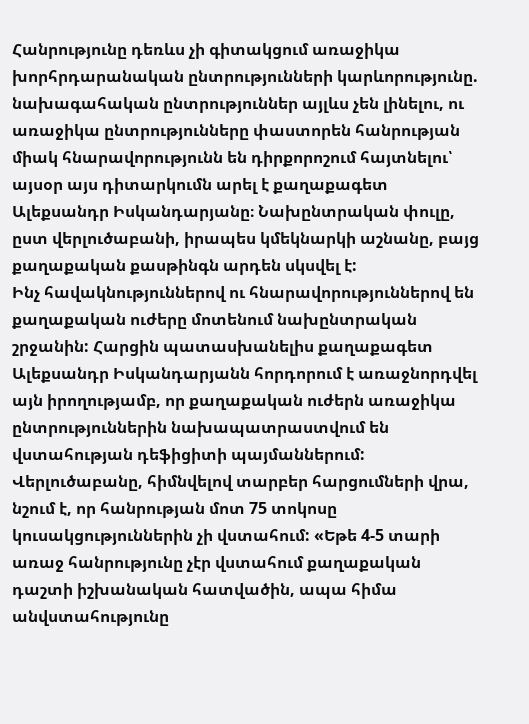Հանրությունը դեռևս չի գիտակցում առաջիկա խորհրդարանական ընտրությունների կարևորությունը. նախագահական ընտրություններ այլևս չեն լինելու, ու առաջիկա ընտրությունները փաստորեն հանրության միակ հնարավորությունն են դիրքորոշում հայտնելու՝ այսօր այս դիտարկումն արել է քաղաքագետ Ալեքսանդր Իսկանդարյանը։ Նախընտրական փուլը, ըստ վերլուծաբանի, իրապես կմեկնարկի աշնանը, բայց քաղաքական քասթինգն արդեն սկսվել է:
Ինչ հավակնություններով ու հնարավորություններով են քաղաքական ուժերը մոտենում նախընտրական շրջանին: Հարցին պատասխանելիս քաղաքագետ Ալեքսանդր Իսկանդարյանն հորդորում է առաջնորդվել այն իրողությամբ, որ քաղաքական ուժերն առաջիկա ընտրություններին նախապատրաստվում են վստահության դեֆիցիտի պայմաններում: Վերլուծաբանը, հիմնվելով տարբեր հարցումների վրա, նշում է, որ հանրության մոտ 75 տոկոսը կուսակցություններին չի վստահում: «Եթե 4-5 տարի առաջ հանրությունը չէր վստահում քաղաքական դաշտի իշխանական հատվածին, ապա հիմա անվստահությունը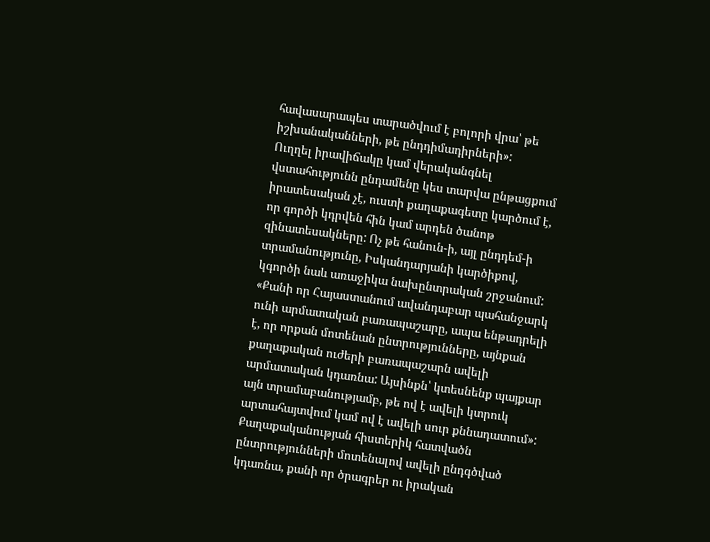հավասարապես տարածվում է բոլորի վրա՝ թե իշխանականների, թե ընդդիմադիրների»:
Ուղղել իրավիճակը կամ վերականգնել վստահությունն ընդամենը կես տարվա ընթացքում իրատեսական չէ, ուստի քաղաքագետը կարծում է, որ գործի կդրվեն հին կամ արդեն ծանոթ զինատեսակները: Ոչ թե հանուն-ի, այլ ընդդեմ-ի տրամանությունը, Իսկանդարյանի կարծիքով, կգործի նաև առաջիկա նախընտրական շրջանում: «Քանի որ Հայաստանում ավանդաբար պահանջարկ ունի արմատական բառապաշարը, ապա ենթադրելի է, որ որքան մոտենան ընտրությունները, այնքան քաղաքական ուժերի բառապաշարն ավելի արմատական կդառնա: Այսինքն՝ կտեսնենք պայքար այն տրամաբանությամբ, թե ով է ավելի կտրուկ արտահայտվում կամ ով է ավելի սուր քննադատում»:
Քաղաքականության հիստերիկ հատվածն ընտրությունների մոտենալով ավելի ընդգծված կդառնա, քանի որ ծրագրեր ու իրական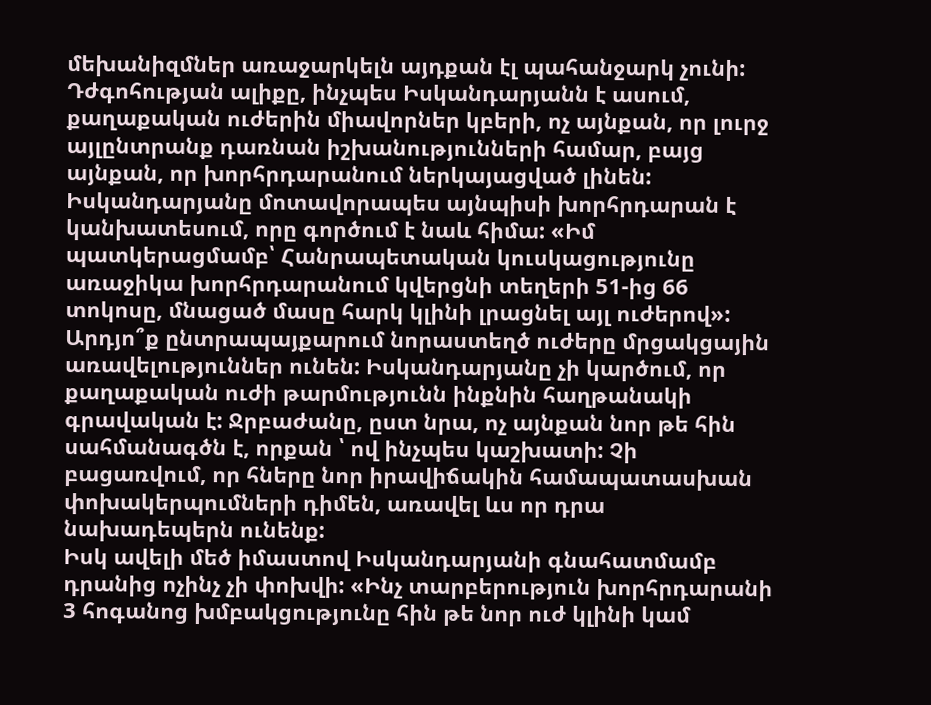մեխանիզմներ առաջարկելն այդքան էլ պահանջարկ չունի: Դժգոհության ալիքը, ինչպես Իսկանդարյանն է ասում, քաղաքական ուժերին միավորներ կբերի, ոչ այնքան, որ լուրջ այլընտրանք դառնան իշխանությունների համար, բայց այնքան, որ խորհրդարանում ներկայացված լինեն: Իսկանդարյանը մոտավորապես այնպիսի խորհրդարան է կանխատեսում, որը գործում է նաև հիմա: «Իմ պատկերացմամբ՝ Հանրապետական կուսկացությունը առաջիկա խորհրդարանում կվերցնի տեղերի 51-ից 66 տոկոսը, մնացած մասը հարկ կլինի լրացնել այլ ուժերով»:
Արդյո՞ք ընտրապայքարում նորաստեղծ ուժերը մրցակցային առավելություններ ունեն: Իսկանդարյանը չի կարծում, որ քաղաքական ուժի թարմությունն ինքնին հաղթանակի գրավական է: Ջրբաժանը, ըստ նրա, ոչ այնքան նոր թե հին սահմանագծն է, որքան ՝ ով ինչպես կաշխատի: Չի բացառվում, որ հները նոր իրավիճակին համապատասխան փոխակերպումների դիմեն, առավել ևս որ դրա նախադեպերն ունենք:
Իսկ ավելի մեծ իմաստով Իսկանդարյանի գնահատմամբ դրանից ոչինչ չի փոխվի: «Ինչ տարբերություն խորհրդարանի 3 հոգանոց խմբակցությունը հին թե նոր ուժ կլինի կամ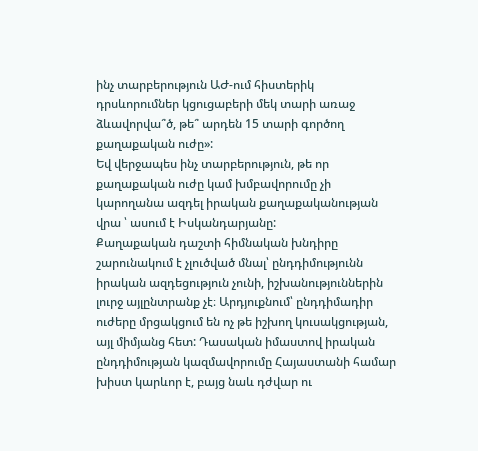ինչ տարբերություն ԱԺ-ում հիստերիկ դրսևորումներ կցուցաբերի մեկ տարի առաջ ձևավորվա՞ծ, թե՞ արդեն 15 տարի գործող քաղաքական ուժը»:
Եվ վերջապես ինչ տարբերություն, թե որ քաղաքական ուժը կամ խմբավորումը չի կարողանա ազդել իրական քաղաքականության վրա ՝ ասում է Իսկանդարյանը:
Քաղաքական դաշտի հիմնական խնդիրը շարունակում է չլուծված մնալ՝ ընդդիմությունն իրական ազդեցություն չունի, իշխանություններին լուրջ այլընտրանք չէ։ Արդյուքնում՝ ընդդիմադիր ուժերը մրցակցում են ոչ թե իշխող կուսակցության, այլ միմյանց հետ: Դասական իմաստով իրական ընդդիմության կազմավորումը Հայաստանի համար խիստ կարևոր է, բայց նաև դժվար ու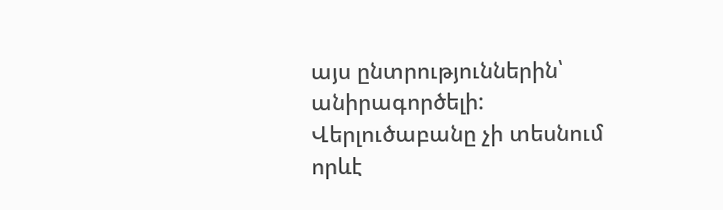այս ընտրություններին՝ անիրագործելի:
Վերլուծաբանը չի տեսնում որևէ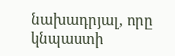նախադրյալ, որը կնպաստի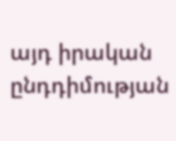այդ իրական ընդդիմության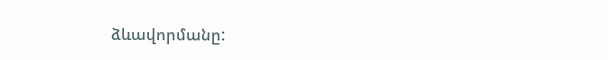ձևավորմանը: